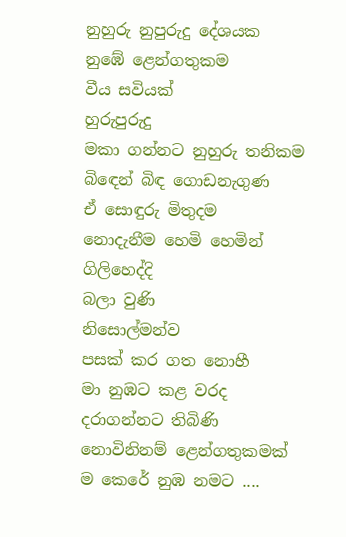නුහුරු නුපුරුදු දේශයක
නුඹේ ළෙන්ගතුකම
වීය සවියක්
හුරුපුරුදු
මකා ගන්නට නුහුරු තනිකම
බිඳෙන් බිඳ ගොඩනැගුණ
ඒ සොඳුරු මිතුදම
නොදැනීම හෙමි හෙමින්
ගිලිහෙද්දි
බලා වුණි
නිසොල්මන්ව
පසක් කර ගත නොහී
මා නුඹට කළ වරද
දරාගන්නට තිබිණි
නොවිනිනම් ළෙන්ගතුකමක්
ම කෙරේ නුඹ නමට ....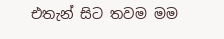එතැන් සිට තවම මම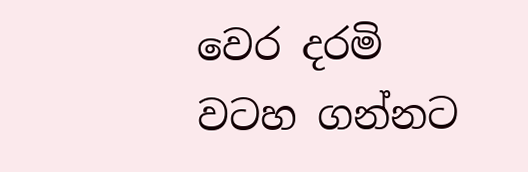වෙර දරමි
වටහ ගන්නට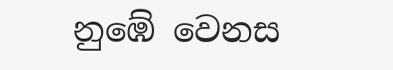නුඹේ වෙනස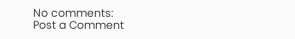No comments:
Post a Comment